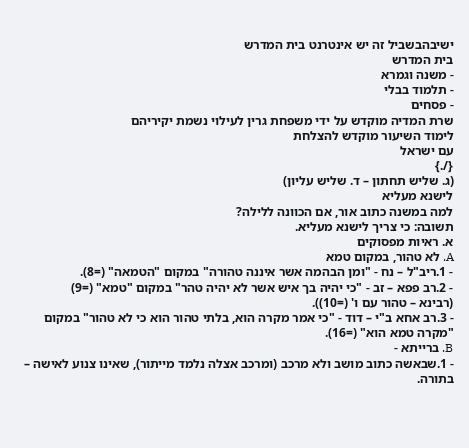ישיבהבשביל זה יש אינטרנט בית המדרש
בית המדרש
- משנה וגמרא
- תלמוד בבלי
- פסחים
שרת המדיה מוקדש על ידי משפחת גרין לעילוי נשמת יקיריהם
לימוד השיעור מוקדש להצלחת
עם ישראל
{/.}
(ג. שליש תחתון – ד. שליש עליון)
לישנא מעליא
למה במשנה כתוב אור, אם הכוונה ללילה?
תשובה: כי צריך לישנא מעליא.
א. ראיות מפסוקים
A. לא טהור, במקום טמא
- 1.ריב"ל – נח - "ומן הבהמה אשר איננה טהורה" במקום "הטמאה" (=8).
- 2.רב פפא – זב - "כי יהיה בך איש אשר לא יהיה טהר" במקום "טמא" (=9)
(רבינא – טהור עם ו' (=10)).
- 3.רב אחא ב"י – דוד - "כי אמר מקרה הוא, בלתי טהור הוא כי לא טהור" במקום "מקרה טמא הוא" (=16).
B. ברייתא -
- 1.שבאשה כתוב מושב ולא מרכב (ומרכב אצלה נלמד מייתור), שאינו צנוע לאישה – בתורה.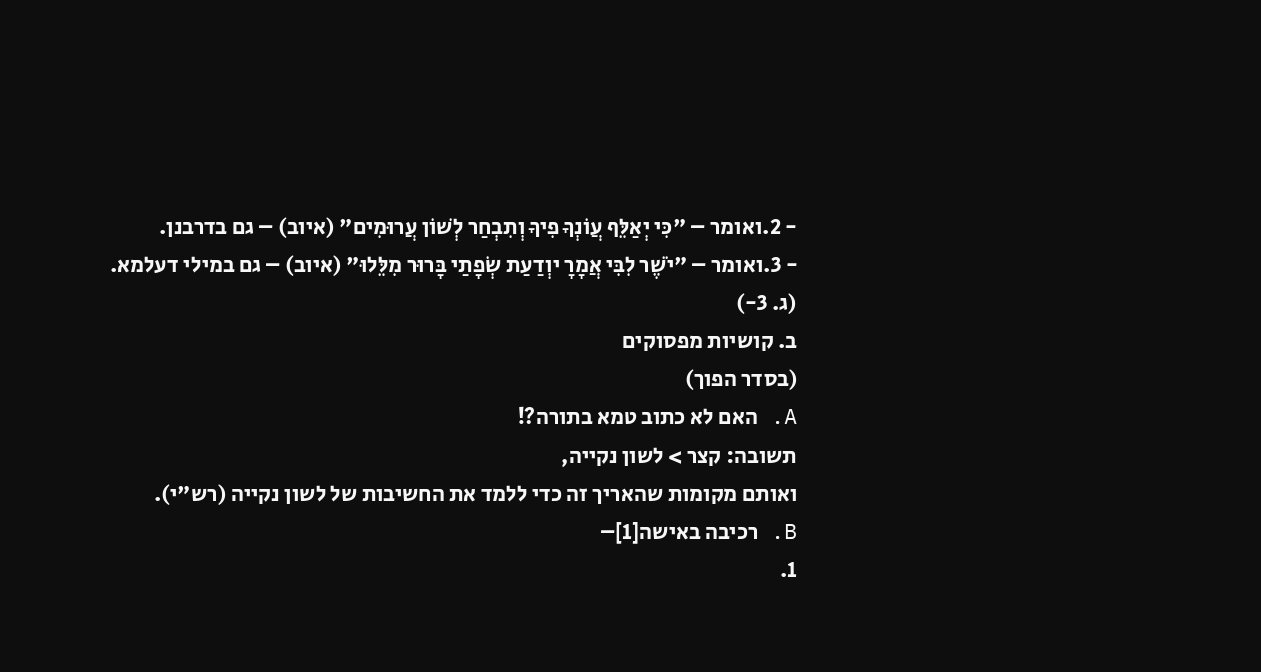- 2.ואומר – "כִּי יְאַלֵּף עֲוֹנְךָ פִיךָ וְתִבְחַר לְשׁוֹן עֲרוּמִים" (איוב) – גם בדרבנן.
- 3.ואומר – "יֹשֶׁר לִבִּי אֲמָרָ יוְדַעַת שְׂפָתַי בָּרוּר מִלֵּלוּ" (איוב) – גם במילי דעלמא.
(ג. 3-)
ב. קושיות מפסוקים
(בסדר הפוך)
A. האם לא כתוב טמא בתורה?!
תשובה: קצר > לשון נקייה,
ואותם מקומות שהאריך זה כדי ללמד את החשיבות של לשון נקייה (רש"י).
B. רכיבה באישה[1]–
1.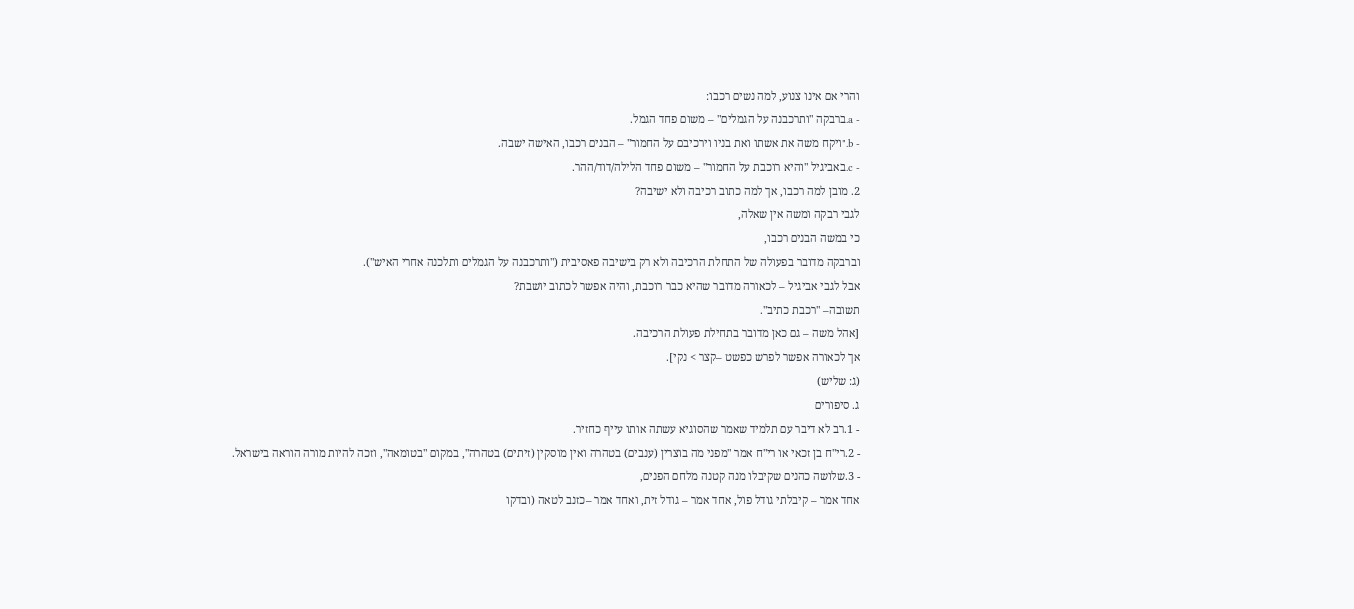והרי אם אינו צנוע, למה נשים רכבו:
- a.ברבקה "ותרכבנה על הגמלים" – משום פחד הגמל.
- b."ויקח משה את אשתו ואת בניו וירכיבם על החמור" – הבנים רכבו, האישה ישבה.
- c.באביגיל "והיא רוכבת על החמור" – משום פחד הלילה/דוד/ההר.
2. מובן למה רכבו, אך למה כתוב רכיבה ולא ישיבה?
לגבי רבקה ומשה אין שאלה,
כי במשה הבנים רכבו,
וברבקה מדובר בפעולה של התחלת הרכיבה ולא רק בישיבה פאסיבית ("ותרכבנה על הגמלים ותלכנה אחרי האיש").
אבל לגבי אביגיל – לכאורה מדובר שהיא כבר רוכבת, והיה אפשר לכתוב יושבת?
תשובה– "רכבת כתיב".
[אהל משה – גם כאן מדובר בתחילת פעולת הרכיבה.
אך לכאורה אפשר לפרש כפשט –קצר > נקי].
(ג: שליש)
ג. סיפורים
- 1.רב לא דיבר עם תלמיד שאמר שהסוגיא עשתה אותו עייף כחזיר.
- 2.רי"ח בן זכאי או רי"ח אמר "מפני מה בוצרין (ענבים) בטהרה ואין מוסקין (זיתים) בטהרה", במקום "בטומאה", וזכה להיות מורה הוראה בישראל.
- 3.שלושה כהנים שקיבלו מנה קטנה מלחם הפנים,
אחד אמר – קיבלתי גודל פול, אחד אמר – גודל זית, ואחד אמר –כזנב לטאה (ובדקו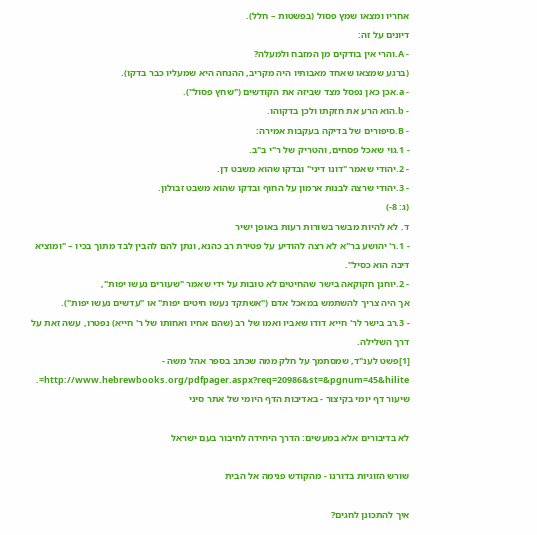אחריו ומצאו שמץ פסול (בפשטות – חלל).
דיונים על זה:
- A.והרי אין בודקים מן המזבח ולמעלה?
(ברגע שמצאו שאחד מאבותיו היה מקריב, ההנחה היא שמעליו כבר בדקו).
- a.אכן כאן נפסל מצד שביזה את הקודשים ("שחץ פסול").
- b.הוא הרע את חזקתו ולכן בדקוהו.
- B.סיפורים של בדיקה בעקבות אמירה:
- 1.גוי שאכל פסחים, והטריק של ר"י ב"ב.
- 2.יהודי שאמר "דונו דיני" ובדקו שהוא משבט דן.
- 3.יהודי שרצה לבנות ארמון על החוף ובדקו שהוא משבט זבולון.
(ג: 8-)
ד. לא להיות מבשר בשורות רעות באופן ישיר
- 1.ר' יהושע בר"א לא רצה להודיע על פטירת רב כהנא, ונתן להם להבין לבד מתוך בכיו – "ומוציא דיבה הוא כסיל".
- 2.יוחנן חקוקאה בישר שהחיטים לא טובות על ידי שאמר "שעורים נעשו יפות",
אך היה צריך להשתמש במאכל אדם ("אשתקד נעשו חיטים יפות" או "עדשים נעשו יפות").
- 3.רב בישר לר' חייא דודו שאביו ואמו של רב (שהם אחיו ואחותו של ר' חייא) נפטרו, עשה זאת על דרך השלילה.
[1]פשט לענ"ד, שמסתמך על חלק ממה שכתב בספר אהל משה - http://www.hebrewbooks.org/pdfpager.aspx?req=20986&st=&pgnum=45&hilite=.
שיעור דף יומי בקיצור - באדיבות הדף היומי של אתר סיני

לא בדיבורים אלא במעשים: הדרך היחידה לחיבור בעם ישראל

שורש הזוגיות בדורנו - מהקודש פנימה אל הבית

איך להתכונן לחגים?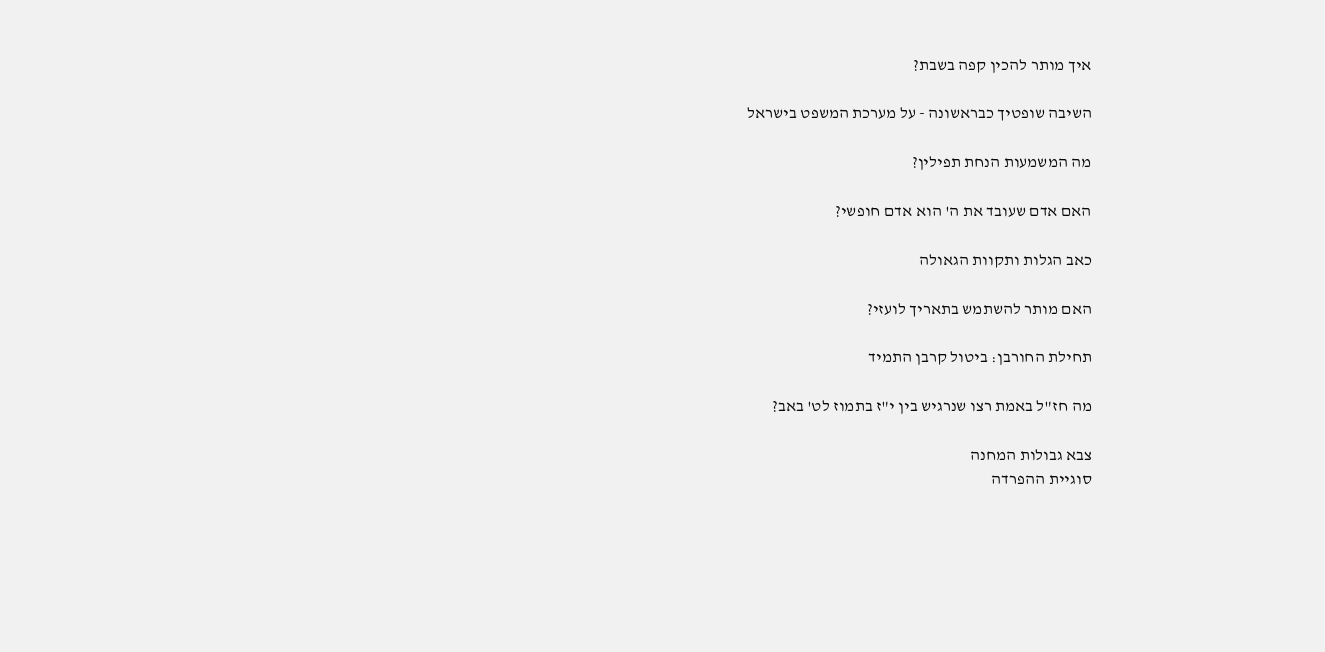איך מותר להכין קפה בשבת?

השיבה שופטיך כבראשונה - על מערכת המשפט בישראל

מה המשמעות הנחת תפילין?

האם אדם שעובד את ה' הוא אדם חופשי?

כאב הגלות ותקוות הגאולה

האם מותר להשתמש בתאריך לועזי?

תחילת החורבן: ביטול קרבן התמיד

מה חז"ל באמת רצו שנרגיש בין י"ז בתמוז לט' באב?

צבא גבולות המחנה
סוגיית ההפרדה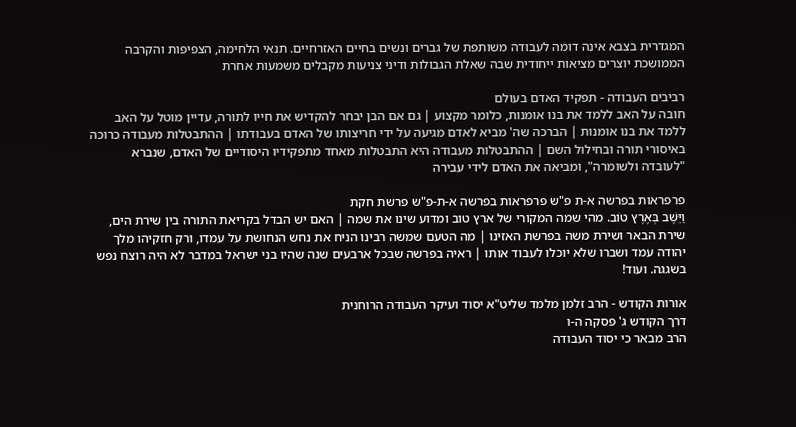המגדרית בצבא אינה דומה לעבודה משותפת של גברים ונשים בחיים האזרחיים. תנאי הלחימה, הצפיפות והקרבה הממושכת יוצרים מציאות ייחודית שבה שאלת הגבולות ודיני צניעות מקבלים משמעות אחרת

רביבים העבודה - תפקיד האדם בעולם
חובה על האב ללמד את בנו אומנות, כלומר מקצוע | גם אם הבן יבחר להקדיש את חייו לתורה, עדיין מוטל על האב ללמד את בנו אומנות | הברכה שה' מביא לאדם מגיעה על ידי חריצותו של האדם בעבודתו | ההתבטלות מעבודה כרוכה באיסורי תורה ובחילול השם | ההתבטלות מעבודה היא התבטלות מאחד מתפקידיו היסודיים של האדם, שנברא "לעובדה ולשומרה", ומביאה את האדם לידי עבירה

פרפראות בפרשה א-ת פ"ש פרפראות בפרשה א-ת-פ"ש פרשת חקת
וַיֵּשֶׁב בְּאֶרֶץ טוֹב. מהי שמה המקורי של ארץ טוב ומדוע שינו את שמה | האם יש הבדל בקריאת התורה בין שירת הים, שירת הבאר ושירת משה בפרשת האזינו | מה הטעם שמשה רבינו הניח את נחש הנחושת על עמדו, ורק חזקיהו מלך יהודה עמד ושברו שלא יוכלו לעבוד אותו | ראיה בפרשה שבכל ארבעים שנה שהיו בני ישראל במדבר לא היה רוצח נפש בשגגה. ועוד!

אורות הקודש - הרב זלמן מלמד שליט"א יסוד ועיקר העבודה הרוחנית
דרך הקודש ג' פסקה ה-ו
הרב מבאר כי יסוד העבודה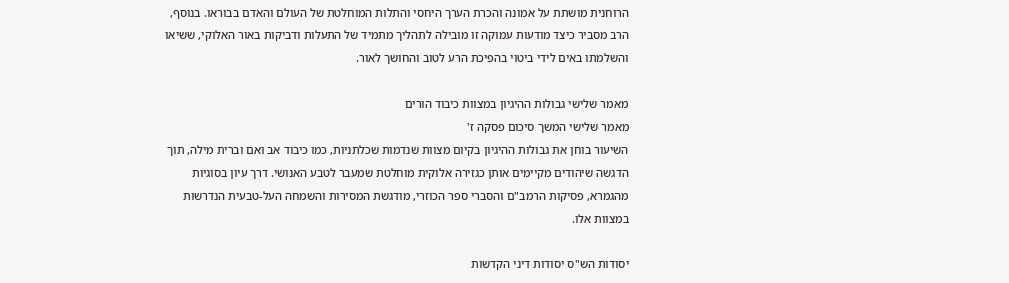הרוחנית מושתת על אמונה והכרת הערך היחסי והתלות המוחלטת של העולם והאדם בבוראו. בנוסף, הרב מסביר כיצד מודעות עמוקה זו מובילה לתהליך מתמיד של התעלות ודביקות באור האלוקי, ששיאו והשלמתו באים לידי ביטוי בהפיכת הרע לטוב והחושך לאור.

מאמר שלישי גבולות ההיגיון במצוות כיבוד הורים
מאמר שלישי המשך סיכום פסקה ז'
השיעור בוחן את גבולות ההיגיון בקיום מצוות שנדמות שכלתניות, כמו כיבוד אב ואם וברית מילה, תוך הדגשה שיהודים מקיימים אותן כגזירה אלוקית מוחלטת שמעבר לטבע האנושי. דרך עיון בסוגיות מהגמרא, פסיקות הרמב"ם והסברי ספר הכוזרי, מודגשת המסירות והשמחה העל-טבעית הנדרשות במצוות אלו.

יסודות הש"ס יסודות דיני הקדשות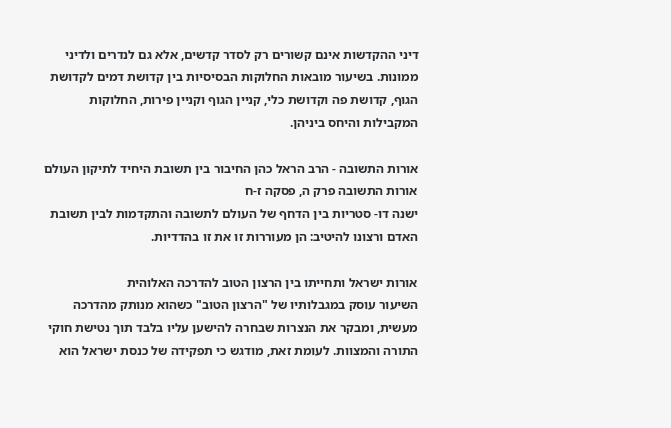דיני ההקדשות אינם קשורים רק לסדר קדשים, אלא גם לנדרים ולדיני ממונות. בשיעור מובאות החלוקות הבסיסיות בין קדושת דמים לקדושת הגוף, קדושת פה וקדושת כלי, קניין הגוף וקניין פירות, החלוקות המקבילות והיחס ביניהן.

אורות התשובה - הרב הראל כהן החיבור בין תשובת היחיד לתיקון העולם
אורות התשובה פרק ה, פסקה ז-ח
ישנה דו- סטריות בין הדחף של העולם לתשובה והתקדמות לבין תשובת האדם ורצונו להיטיב: הן מעוררות זו את זו בהדדיות.

אורות ישראל ותחייתו בין הרצון הטוב להדרכה האלוהית
השיעור עוסק במגבלותיו של "הרצון הטוב" כשהוא מנותק מהדרכה מעשית, ומבקר את הנצרות שבחרה להישען עליו בלבד תוך נטישת חוקי התורה והמצוות. לעומת זאת, מודגש כי תפקידה של כנסת ישראל הוא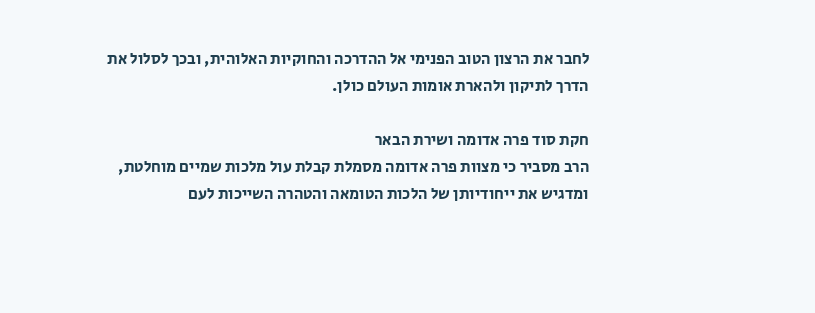לחבר את הרצון הטוב הפנימי אל ההדרכה והחוקיות האלוהית, ובכך לסלול את הדרך לתיקון ולהארת אומות העולם כולן.

חקת סוד פרה אדומה ושירת הבאר
הרב מסביר כי מצוות פרה אדומה מסמלת קבלת עול מלכות שמיים מוחלטת, ומדגיש את ייחודיותן של הלכות הטומאה והטהרה השייכות לעם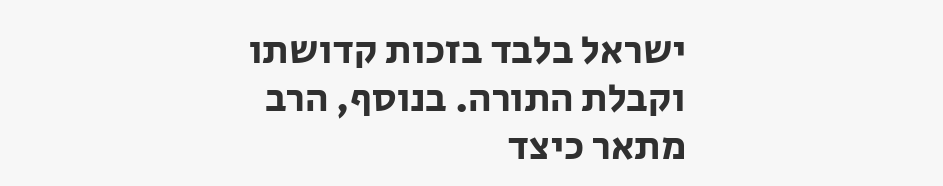ישראל בלבד בזכות קדושתו וקבלת התורה. בנוסף, הרב מתאר כיצד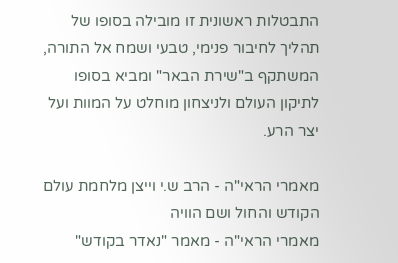התבטלות ראשונית זו מובילה בסופו של תהליך לחיבור פנימי, טבעי ושמח אל התורה, המשתקף ב"שירת הבאר" ומביא בסופו לתיקון העולם ולניצחון מוחלט על המוות ועל יצר הרע.

מאמרי הראי"ה - הרב ש.י וייצן מלחמת עולם הקודש והחול ושם הוויה
מאמרי הראי"ה - מאמר "נאדר בקודש"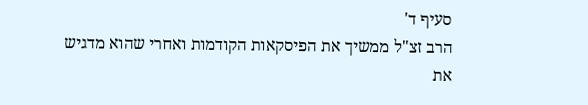סעיף ד'
הרב זצ"ל ממשיך את הפיסקאות הקודמות ואחרי שהוא מדגיש את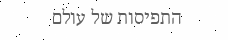התפיסות של עולם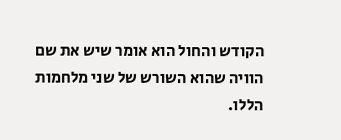הקודש והחול הוא אומר שיש את שם הוויה שהוא השורש של שני מלחמות הללו.